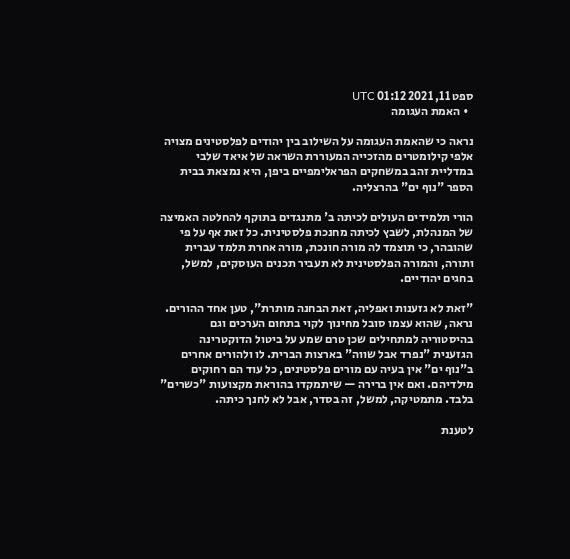ספט 11, 2021 01:12 UTC
  • האמת העגומה

נראה כי שהאמת העגומה על השילוב בין יהודים לפלסטינים מצויה אלפי קילומטרים מהזכייה המעוררת השראה של איאד שלבי במדליית זהב במשחקים הפראלימפיים ביפן, היא נמצאת בבית הספר "נוף ים" בהרצליה.

הורי תלמידים העולים לכיתה ב' מתנגדים בתוקף להחלטה האמיצה של המנהלת, לשבץ לכיתה מחנכת פלסטינית. כל זאת אף על פי שהובהר, כי תוצמד לה מורה חונכת, מורה אחרת תלמד עברית ותורה, והמורה הפלסטינית לא תעביר תכנים העוסקים, למשל, בחגים יהודיים.

"זאת לא גזענות ואפליה, זאת הבחנה מותרת", טען אחד ההורים. נראה, שהוא עצמו סובל מחינוך לקוי בתחום הערכים וגם בהיסטוריה למתחילים שכן טרם שמע על ביטול הדוקטרינה הגזענית "נפרד אבל שווה" בארצות הברית. לו ולהורים אחרים ב"נוף ים" אין בעיה עם מורים פלסטינים, כל עוד הם רחוקים מילדיהם. ואם אין ברירה — שיתמקדו בהוראת מקצועות "כשרים" בלבד. מתמטיקה, למשל, זה בסדר, אבל לא לחנך כיתה.

לטענת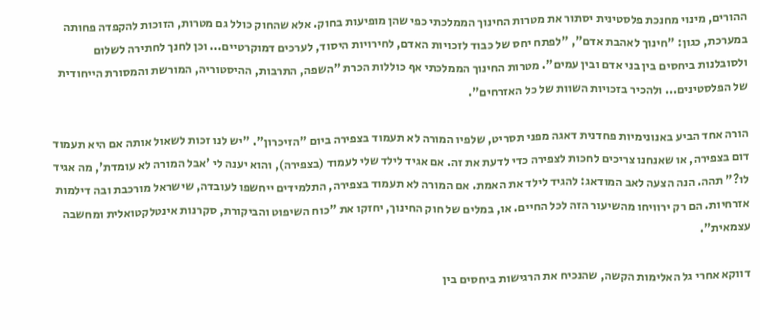ההורים, מינוי מחנכת פלסטינית יסתור את מטרות החינוך הממלכתי כפי שהן מופיעות בחוק. אלא שהחוק כולל גם מטרות, הזוכות להקפדה פחותה במערכת, כגון: "חינוך לאהבת אדם", "לפתח יחס של כבוד לזכויות האדם, לחירויות היסוד, לערכים דמוקרטיים... וכן לחנך לחתירה לשלום ולסובלנות ביחסים בין בני אדם ובין עמים". מטרות החינוך הממלכתי אף כוללות הכרת "השפה, התרבות, ההיסטוריה, המורשת והמסורת הייחודית של הפלסטינים... ולהכיר בזכויות השוות של כל האזרחים".

הורה אחד הביע באנונימיות פחדנית דאגה מפני תסריט, שלפיו המורה לא תעמוד בצפירה ביום "הזיכרון". "יש לנו זכות לשאול אותה אם היא תעמוד דום בצפירה, או שאנחנו צריכים לחכות לצפירה כדי לדעת את זה. אם אגיד לילד שלי לעמוד (בצפירה), והוא יענה לי 'אבל המורה לא עומדת', מה אגיד לו?" תהה. הנה הצעה לאב המודאג: להגיד לילד את האמת. אם המורה לא תעמוד בצפירה, התלמידים ייחשפו לעובדה, שישראל מורכבת ובה דילמות אזרחיות. הם רק ירוויחו מהשיעור הזה לכל החיים. או, במלים של חוק החינוך, יחזקו את "כוח השיפוט והביקורת, סקרנות אינטלקטואלית ומחשבה עצמאית".

דווקא אחרי גל האלימות הקשה, שהנכיח את הרגישות ביחסים בין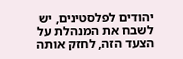יהודים לפלסטינים, יש לשבח את המנהלת על הצעד הזה, לחזק אותה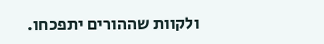ולקוות שההורים יתפכחו.